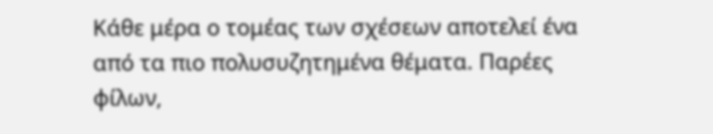Κάθε μέρα ο τομέας των σχέσεων αποτελεί ένα από τα πιο πολυσυζητημένα θέματα. Παρέες φίλων,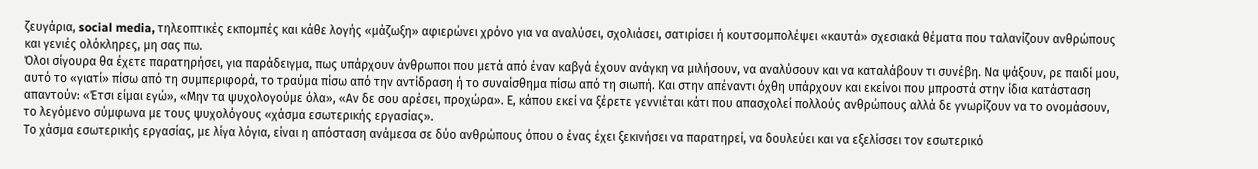ζευγάρια, social media, τηλεοπτικές εκπομπές και κάθε λογής «μάζωξη» αφιερώνει χρόνο για να αναλύσει, σχολιάσει, σατιρίσει ή κουτσομπολέψει «καυτά» σχεσιακά θέματα που ταλανίζουν ανθρώπους και γενιές ολόκληρες, μη σας πω.
Όλοι σίγουρα θα έχετε παρατηρήσει, για παράδειγμα, πως υπάρχουν άνθρωποι που μετά από έναν καβγά έχουν ανάγκη να μιλήσουν, να αναλύσουν και να καταλάβουν τι συνέβη. Να ψάξουν, ρε παιδί μου, αυτό το «γιατί» πίσω από τη συμπεριφορά, το τραύμα πίσω από την αντίδραση ή το συναίσθημα πίσω από τη σιωπή. Και στην απέναντι όχθη υπάρχουν και εκείνοι που μπροστά στην ίδια κατάσταση απαντούν: «Έτσι είμαι εγώ», «Μην τα ψυχολογούμε όλα», «Αν δε σου αρέσει, προχώρα». Ε, κάπου εκεί να ξέρετε γεννιέται κάτι που απασχολεί πολλούς ανθρώπους αλλά δε γνωρίζουν να το ονομάσουν, το λεγόμενο σύμφωνα με τους ψυχολόγους «χάσμα εσωτερικής εργασίας».
Το χάσμα εσωτερικής εργασίας, με λίγα λόγια, είναι η απόσταση ανάμεσα σε δύο ανθρώπους όπου ο ένας έχει ξεκινήσει να παρατηρεί, να δουλεύει και να εξελίσσει τον εσωτερικό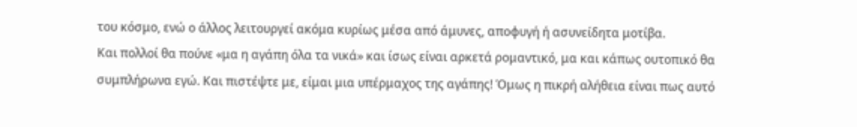του κόσμο, ενώ ο άλλος λειτουργεί ακόμα κυρίως μέσα από άμυνες, αποφυγή ή ασυνείδητα μοτίβα.
Και πολλοί θα πούνε «μα η αγάπη όλα τα νικά» και ίσως είναι αρκετά ρομαντικό, μα και κάπως ουτοπικό θα συμπλήρωνα εγώ. Και πιστέψτε με, είμαι μια υπέρμαχος της αγάπης! Όμως η πικρή αλήθεια είναι πως αυτό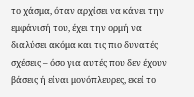το χάσμα, όταν αρχίσει να κάνει την εμφάνισή του, έχει την ορμή να διαλύσει ακόμα και τις πιο δυνατές σχέσεις – όσο για αυτές που δεν έχουν βάσεις ή είναι μονόπλευρες, εκεί το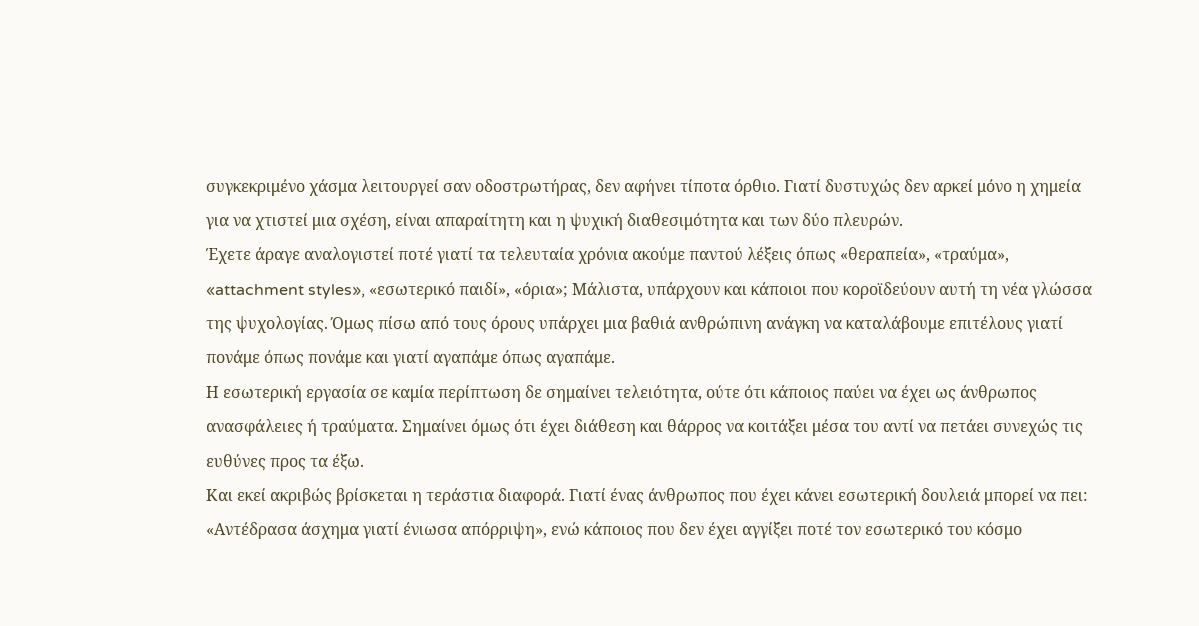συγκεκριμένο χάσμα λειτουργεί σαν οδοστρωτήρας, δεν αφήνει τίποτα όρθιο. Γιατί δυστυχώς δεν αρκεί μόνο η χημεία για να χτιστεί μια σχέση, είναι απαραίτητη και η ψυχική διαθεσιμότητα και των δύο πλευρών.
Έχετε άραγε αναλογιστεί ποτέ γιατί τα τελευταία χρόνια ακούμε παντού λέξεις όπως «θεραπεία», «τραύμα», «attachment styles», «εσωτερικό παιδί», «όρια»; Μάλιστα, υπάρχουν και κάποιοι που κοροϊδεύουν αυτή τη νέα γλώσσα της ψυχολογίας. Όμως πίσω από τους όρους υπάρχει μια βαθιά ανθρώπινη ανάγκη να καταλάβουμε επιτέλους γιατί πονάμε όπως πονάμε και γιατί αγαπάμε όπως αγαπάμε.
Η εσωτερική εργασία σε καμία περίπτωση δε σημαίνει τελειότητα, ούτε ότι κάποιος παύει να έχει ως άνθρωπος ανασφάλειες ή τραύματα. Σημαίνει όμως ότι έχει διάθεση και θάρρος να κοιτάξει μέσα του αντί να πετάει συνεχώς τις ευθύνες προς τα έξω.
Και εκεί ακριβώς βρίσκεται η τεράστια διαφορά. Γιατί ένας άνθρωπος που έχει κάνει εσωτερική δουλειά μπορεί να πει: «Αντέδρασα άσχημα γιατί ένιωσα απόρριψη», ενώ κάποιος που δεν έχει αγγίξει ποτέ τον εσωτερικό του κόσμο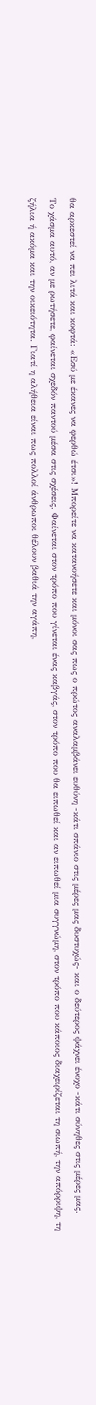θα αρκεστεί να πει λιτά και κοφτά: «Εσύ με έκανες να φερθώ έτσι»! Μπορείτε να κατανοήσετε και μόνοι σας πως ο πρώτος αναλαμβάνει ευθύνη -κάτι σπάνιο στις μέρες μας δυστυχώς- και ο δεύτερος ψάχνει ένοχο -κάτι σύνηθες στις μέρες μας.
Το χάσμα αυτό, αν με ρωτήσετε, φαίνεται σχεδόν παντού μέσα στις σχέσεις. Φαίνεται στον τρόπο που γίνεται ένας καβγάς, στον τρόπο που θα ειπωθεί και αν ειπωθεί μια συγγνώμη, στον τρόπο που κάποιος διαχειρίζεται τη σιωπή, την απόρριψη, τη ζήλια ή ακόμα και την οικειότητα. Γιατί η αλήθεια είναι πως πολλοί άνθρωποι θέλουν βαθιά την αγάπη,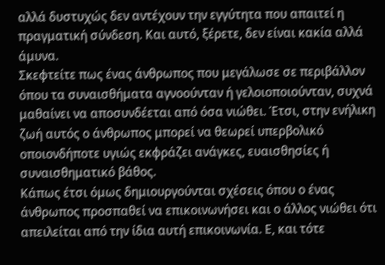αλλά δυστυχώς δεν αντέχουν την εγγύτητα που απαιτεί η πραγματική σύνδεση. Και αυτό, ξέρετε, δεν είναι κακία αλλά άμυνα.
Σκεφτείτε πως ένας άνθρωπος που μεγάλωσε σε περιβάλλον όπου τα συναισθήματα αγνοούνταν ή γελοιοποιούνταν, συχνά μαθαίνει να αποσυνδέεται από όσα νιώθει. Έτσι, στην ενήλικη ζωή αυτός ο άνθρωπος μπορεί να θεωρεί υπερβολικό οποιονδήποτε υγιώς εκφράζει ανάγκες, ευαισθησίες ή συναισθηματικό βάθος.
Κάπως έτσι όμως δημιουργούνται σχέσεις όπου ο ένας άνθρωπος προσπαθεί να επικοινωνήσει και ο άλλος νιώθει ότι απειλείται από την ίδια αυτή επικοινωνία. Ε, και τότε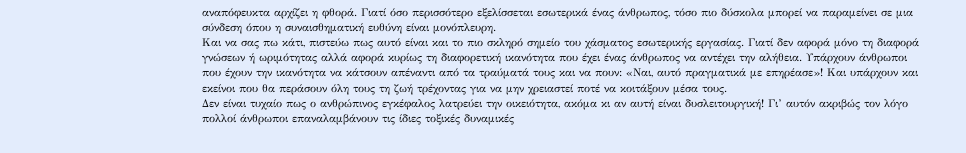αναπόφευκτα αρχίζει η φθορά. Γιατί όσο περισσότερο εξελίσσεται εσωτερικά ένας άνθρωπος, τόσο πιο δύσκολα μπορεί να παραμείνει σε μια σύνδεση όπου η συναισθηματική ευθύνη είναι μονόπλευρη.
Και να σας πω κάτι, πιστεύω πως αυτό είναι και το πιο σκληρό σημείο του χάσματος εσωτερικής εργασίας. Γιατί δεν αφορά μόνο τη διαφορά γνώσεων ή ωριμότητας αλλά αφορά κυρίως τη διαφορετική ικανότητα που έχει ένας άνθρωπος να αντέχει την αλήθεια. Υπάρχουν άνθρωποι που έχουν την ικανότητα να κάτσουν απέναντι από τα τραύματά τους και να πουν: «Ναι, αυτό πραγματικά με επηρέασε»! Και υπάρχουν και εκείνοι που θα περάσουν όλη τους τη ζωή τρέχοντας για να μην χρειαστεί ποτέ να κοιτάξουν μέσα τους.
Δεν είναι τυχαίο πως ο ανθρώπινος εγκέφαλος λατρεύει την οικειότητα, ακόμα κι αν αυτή είναι δυσλειτουργική! Γι’ αυτόν ακριβώς τον λόγο πολλοί άνθρωποι επαναλαμβάνουν τις ίδιες τοξικές δυναμικές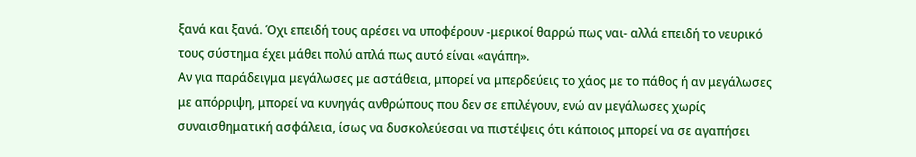ξανά και ξανά. Όχι επειδή τους αρέσει να υποφέρουν -μερικοί θαρρώ πως ναι- αλλά επειδή το νευρικό τους σύστημα έχει μάθει πολύ απλά πως αυτό είναι «αγάπη».
Αν για παράδειγμα μεγάλωσες με αστάθεια, μπορεί να μπερδεύεις το χάος με το πάθος ή αν μεγάλωσες με απόρριψη, μπορεί να κυνηγάς ανθρώπους που δεν σε επιλέγουν, ενώ αν μεγάλωσες χωρίς συναισθηματική ασφάλεια, ίσως να δυσκολεύεσαι να πιστέψεις ότι κάποιος μπορεί να σε αγαπήσει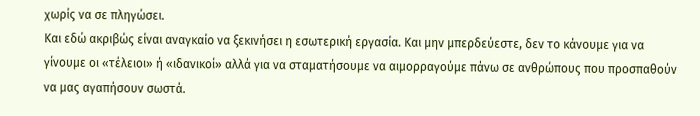χωρίς να σε πληγώσει.
Και εδώ ακριβώς είναι αναγκαίο να ξεκινήσει η εσωτερική εργασία. Και μην μπερδεύεστε, δεν το κάνουμε για να γίνουμε οι «τέλειοι» ή «ιδανικοί» αλλά για να σταματήσουμε να αιμορραγούμε πάνω σε ανθρώπους που προσπαθούν να μας αγαπήσουν σωστά.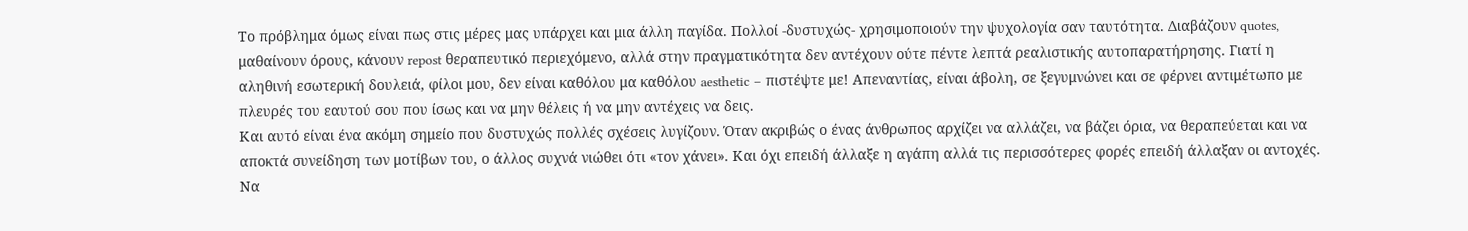Το πρόβλημα όμως είναι πως στις μέρες μας υπάρχει και μια άλλη παγίδα. Πολλοί -δυστυχώς- χρησιμοποιούν την ψυχολογία σαν ταυτότητα. Διαβάζουν quotes, μαθαίνουν όρους, κάνουν repost θεραπευτικό περιεχόμενο, αλλά στην πραγματικότητα δεν αντέχουν ούτε πέντε λεπτά ρεαλιστικής αυτοπαρατήρησης. Γιατί η αληθινή εσωτερική δουλειά, φίλοι μου, δεν είναι καθόλου μα καθόλου aesthetic – πιστέψτε με! Απεναντίας, είναι άβολη, σε ξεγυμνώνει και σε φέρνει αντιμέτωπο με πλευρές του εαυτού σου που ίσως και να μην θέλεις ή να μην αντέχεις να δεις.
Και αυτό είναι ένα ακόμη σημείο που δυστυχώς πολλές σχέσεις λυγίζουν. Όταν ακριβώς ο ένας άνθρωπος αρχίζει να αλλάζει, να βάζει όρια, να θεραπεύεται και να αποκτά συνείδηση των μοτίβων του, ο άλλος συχνά νιώθει ότι «τον χάνει». Και όχι επειδή άλλαξε η αγάπη αλλά τις περισσότερες φορές επειδή άλλαξαν οι αντοχές.
Να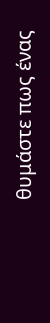θυμάστε πως ένας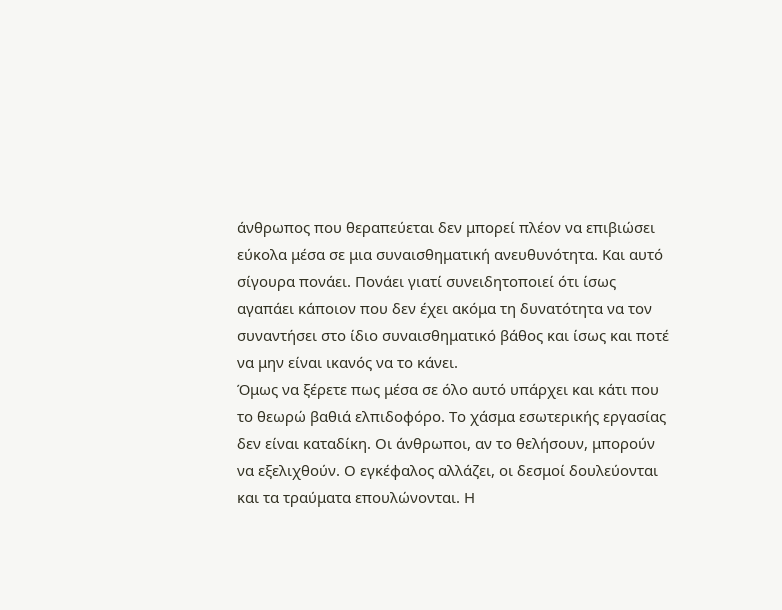άνθρωπος που θεραπεύεται δεν μπορεί πλέον να επιβιώσει εύκολα μέσα σε μια συναισθηματική ανευθυνότητα. Και αυτό σίγουρα πονάει. Πονάει γιατί συνειδητοποιεί ότι ίσως αγαπάει κάποιον που δεν έχει ακόμα τη δυνατότητα να τον συναντήσει στο ίδιο συναισθηματικό βάθος και ίσως και ποτέ να μην είναι ικανός να το κάνει.
Όμως να ξέρετε πως μέσα σε όλο αυτό υπάρχει και κάτι που το θεωρώ βαθιά ελπιδοφόρο. Το χάσμα εσωτερικής εργασίας δεν είναι καταδίκη. Οι άνθρωποι, αν το θελήσουν, μπορούν να εξελιχθούν. Ο εγκέφαλος αλλάζει, οι δεσμοί δουλεύονται και τα τραύματα επουλώνονται. Η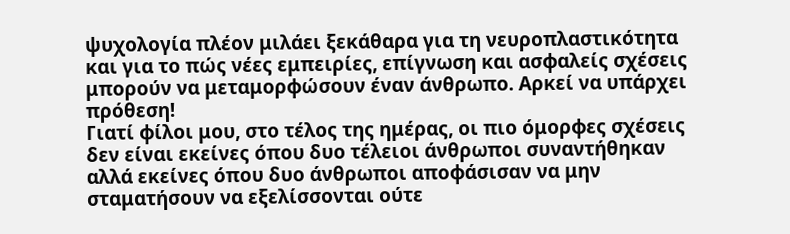ψυχολογία πλέον μιλάει ξεκάθαρα για τη νευροπλαστικότητα και για το πώς νέες εμπειρίες, επίγνωση και ασφαλείς σχέσεις μπορούν να μεταμορφώσουν έναν άνθρωπο. Αρκεί να υπάρχει πρόθεση!
Γιατί φίλοι μου, στο τέλος της ημέρας, οι πιο όμορφες σχέσεις δεν είναι εκείνες όπου δυο τέλειοι άνθρωποι συναντήθηκαν αλλά εκείνες όπου δυο άνθρωποι αποφάσισαν να μην σταματήσουν να εξελίσσονται ούτε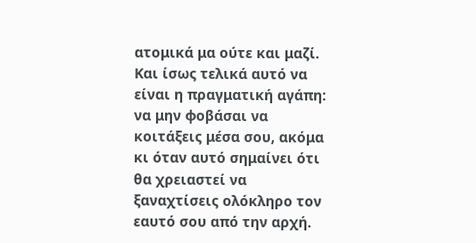ατομικά μα ούτε και μαζί. Και ίσως τελικά αυτό να είναι η πραγματική αγάπη: να μην φοβάσαι να κοιτάξεις μέσα σου, ακόμα κι όταν αυτό σημαίνει ότι θα χρειαστεί να ξαναχτίσεις ολόκληρο τον εαυτό σου από την αρχή.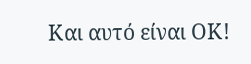Και αυτό είναι ΟΚ!